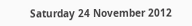Saturday 24 November 2012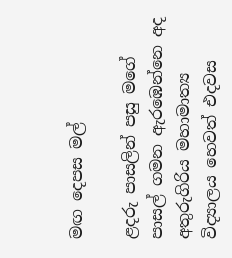මඟ දෙපස මල්

ළදරු පාසලින් පසු මගේ පාසල් ගමන ඇරඹෙන්නෙ අද අතුරුගිරිය මහාමාත්‍ය විද්‍යාලය හෙවත් එදවස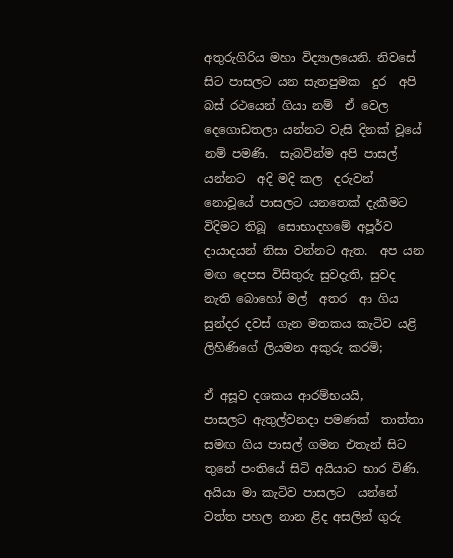අතුරුගිරිය මහා විද්‍යාලයෙනි‍. නිවසේ සිට පාසලට යන සැතපුමක  දුර  අපි බස් රථයෙන් ගියා නම්  ඒ වෙල  දෙගොඩතලා යන්නට වැසි දිනක් වූයේ නම් පමණි.  සැබවින්ම අපි පාසල් යන්නට  අදි මදි කල  දරුවන් නොවූයේ පාසලට යනතෙක් දැකීමට විදිමට තිබූ  සොභාදහමේ අපූර්ව දායාදයන් නිසා වන්නට ඇත.  අප යන මඟ දෙපස විසිතුරු සුවදැති, සුවද  නැති බොහෝ මල්  අතර  ආ ගිය සුන්දර දවස් ගැන මතකය කැටිව යළි  ලිහිණිගේ ලියමන අකුරු කරමි;

ඒ අසූව දශකය ආරම්භයයි,    පාසලට ඇතුල්වනදා පමණක්  තාත්තා සමඟ ගිය පාසල් ගමන එතැන් සිට තුනේ පංතියේ සිටි අයියාට භාර විණි. අයියා මා කැටිව පාසලට  යන්නේ වත්ත පහල නාන ළිද අසලින් ගුරු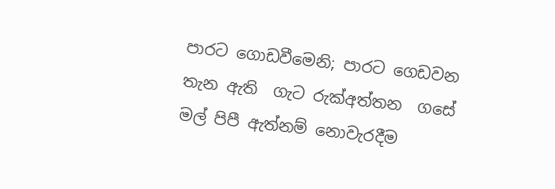පාරට ගොඩවීමෙනි; පාරට ගෙඩවන තැන ඇති  ගැට රුක්අත්තන  ගසේ මල් පිපී ඇත්නම් නොවැරදීම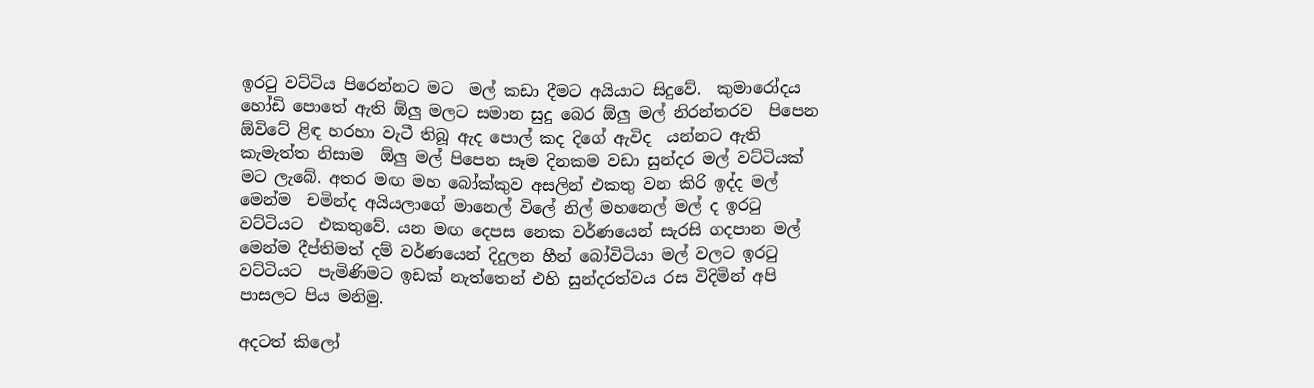ඉරටු වට්ටිය පිරෙන්නට මට  මල් කඩා දීමට අයියාට සිදුවේ.  කුමාරෝදය හෝඩි පොතේ ඇති ඕලු මලට සමාන සුදු බෙර ඕලු මල් නිරන්තරව  පිපෙන ඕවිටේ ළි‍ඳ හරහා වැටී තිබූ ඇද පොල් කද දිගේ ඇවිද  යන්නට ඇති කැමැත්ත නිසාම  ඕලු මල් පිපෙන සෑම දිනකම වඩා සුන්දර මල් වට්ටියක් මට ලැබේ. අතර මඟ මහ බෝක්කුව අසලින් එකතු වන කිරි ඉද්ද මල් මෙන්ම  චමින්ද අයියලාගේ මානෙල් විලේ නිල් මහනෙල් මල් ද ඉරටු වට්ටියට  එකතුවේ‍. යන මඟ දෙපස නෙක වර්ණයෙන් සැරසි ගදපාන මල් මෙන්ම දීප්තිමත් දම් වර්ණයෙන් දිදුලන හීන් ‍බෝවිටියා මල් වලට ඉරටු  වට්ටියට  පැමිණිමට ඉඩක් නැත්තෙන් එහි සුන්දරත්වය රස විදිමින් අපි  පාසලට පිය මනිමු‍.

අදටත් කිලෝ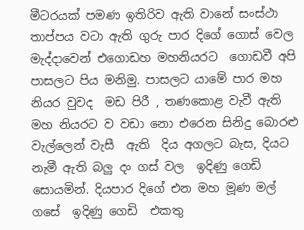මීටරයක් පමණ ඉතිරිව ඇති වානේ සංස්ථා තාප්පය වටා ඇති ගුරු පාර දිගේ ගොස් වෙල මැද්දාවෙන් එගොඩහ මහනියරට  ගොඩවී අපි පාසලට පිය මනිමු. පාසලට යාමේ පාර මහ නියර වුවද  මඩ පිරී , තණකොළ වැවී ඇති මහ නියරට ව වඩා නො එරෙන සිනිදු බොරළු වැල්ලෙන් වැසී  ඇති  දිය අගලට බැස, දියට  නැමී ඇති බලු දං ගස් වල  ඉදිණු ගෙඩි සොයමින්. දියපාර දිගේ එන මහ මූණ මල් ගසේ  ඉදිණු ගෙඩි  එකතු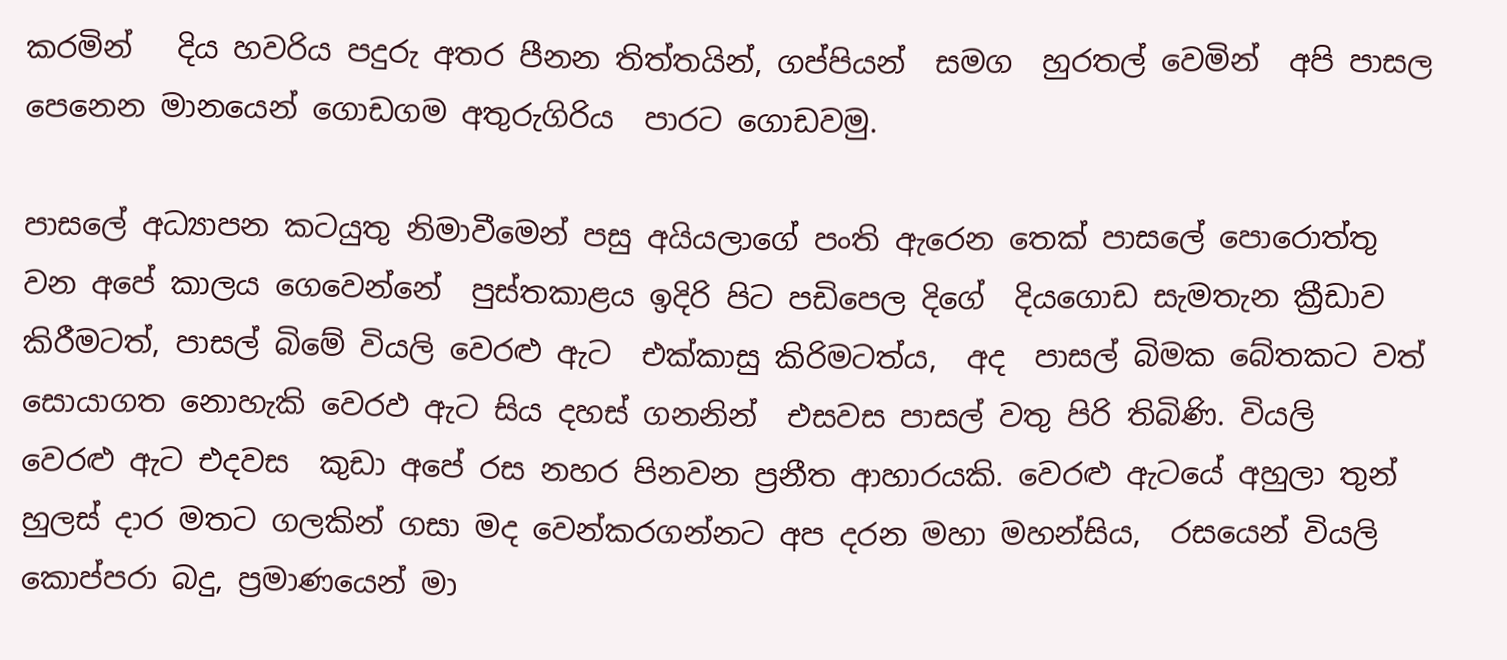කරමින්   දිය හවරිය පදුරු අතර පීනන තිත්තයින්, ගප්පියන්  සමග  හුරතල් වෙමින්  අපි පාසල පෙනෙන මානයෙන් ගොඩගම අතුරුගිරිය  පාරට ගොඩවමු‍.

පාසලේ අධ්‍යාපන කටයුතු නිමාවීමෙන් පසු අයියලාගේ පංති ඇරෙන තෙක් පාසලේ පොරොත්තු වන අපේ කාලය ගෙවෙන්නේ  පුස්තකාළය ඉදිරි පිට පඩිපෙල දිගේ  දියගොඩ සැමතැන ක්‍රීඩාව කිරීමටත්, පාසල් බිමේ වියලි වෙරළු ඇට  එක්කාසු කිරිමටත්ය,  අද  පාසල් බිමක බේතකට වත් සොයාගත නොහැකි වෙරඵ ඇට සිය දහස් ගනනින්  එසවස පාසල් වතු පිරි තිබිණි. වියලි  වෙරළු ඇට එදවස  කුඩා අපේ රස නහර පිනවන ප්‍රනීත ආහාරයකි. වෙරළු ඇටයේ අහුලා තුන් හුලස් දාර මතට ගලකින් ගසා මද වෙන්කරගන්නට අප දරන මහා මහන්සිය,  රසයෙන් වියලි කොප්පරා බදු, ප්‍රමාණයෙන් මා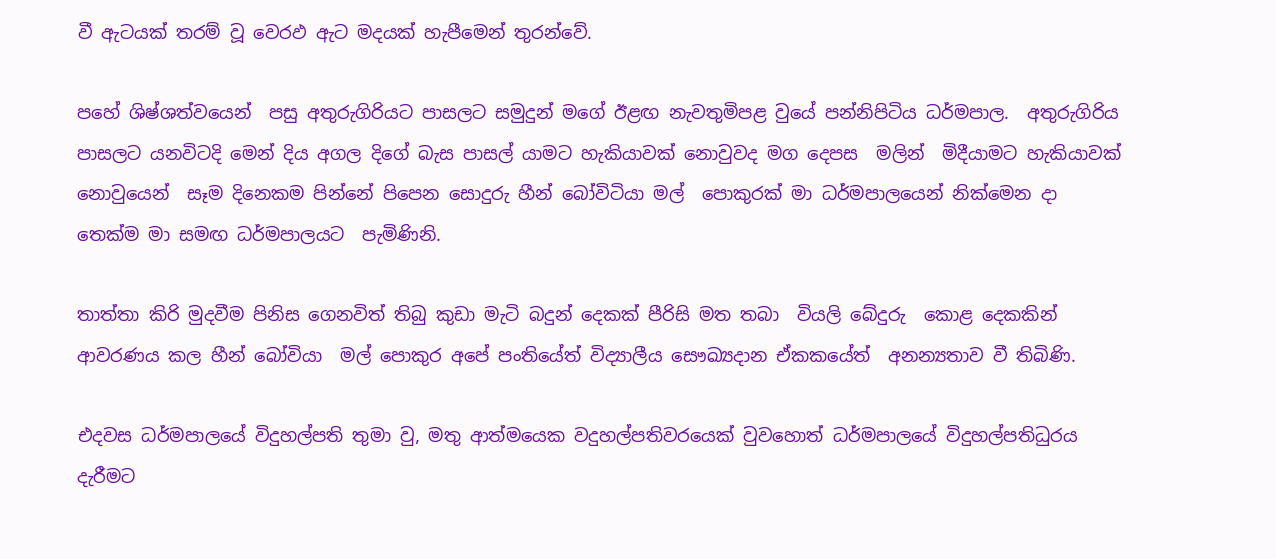වී ඇටයක් තරම් වූ වෙරඵ ඇට මදයක් හැපීමෙන් තුරන්වේ.

පහේ ශිෂ්ශත්වයෙන්  පසු අතුරුගිරියට පාසලට සමුදුන් මගේ ඊළඟ නැවතුමිපළ වුයේ පන්නිපිටිය ධර්මපාල.  අතුරුගිරිය පාසලට යනවිටදි මෙන් දිය අගල දිගේ බැස පාසල් යාමට හැකියාවක් නොවුවද මග දෙපස  මලින්  මිදීයාමට හැකියාවක් නොවුයෙන්  සෑම දිනෙකම පින්නේ පිපෙන සොදුරු හීන් බෝවිටියා මල්  පොකුරක් මා ධර්මපාලයෙන් නික්මෙන දා තෙක්ම මා සමඟ ධර්මපාලයට  පැමිණිනි.

තාත්තා කිරි මුදවීම පිනිස ගෙනවිත් තිබු කුඩා මැටි බදුන් දෙකක් පීරිසි මත තබා  වියලි බේදුරු  කොළ දෙකකින් ආවරණය කල හීන් බෝවියා  මල් පොකුර අපේ පංතියේත් විද්‍යාලීය සෞඛ්‍යදාන ඒකකයේත්  අනන්‍යතාව වී තිබිණි.

එදවස ධර්මපාලයේ විදුහල්පති තුමා වු, මතු ආත්මයෙක වදුහල්පතිවරයෙක් වුවහොත් ධර්මපාලයේ විදුහල්පතිධුරය දැරීමට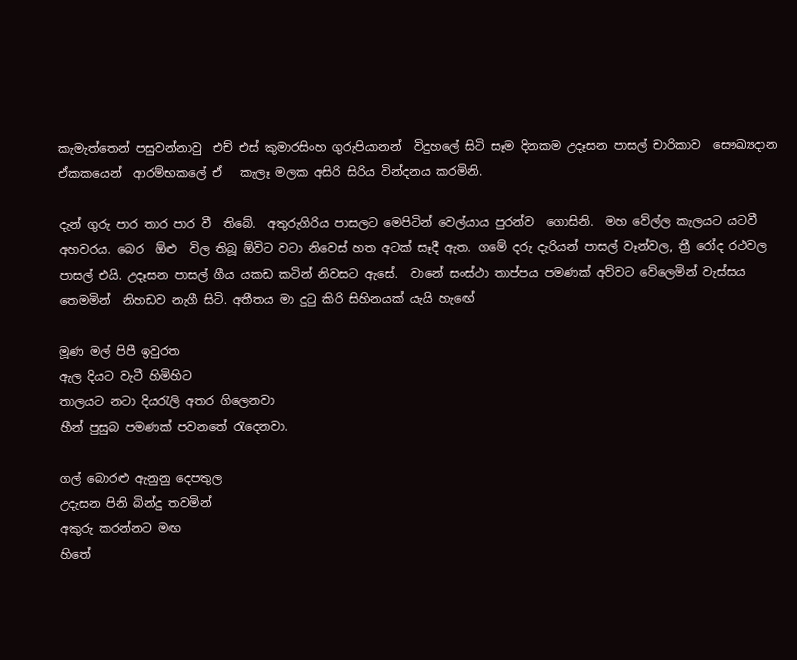කැමැත්තෙන් පසුවන්නාවු  එච් එස් කුමාරසිංහ ගුරුපියානන්  විදුහලේ සිටි සෑම දිනකම උදෑසන පාසල් චාරිකාව  සෞඛ්‍යදාන  ඒකකයෙන්  ආරම්භකලේ ඒ   කැලෑ මලක අසිරි සිරිය වින්දනය කරමිනි.

දැන් ගුරු පාර තාර පාර වී  තිබේ.  අතුරුගිරිය පාසලට මෙපිටින් වෙල්යාය පුරන්ව  ගොසිනි.  මහ වේල්ල කැලයට යටවී අහවරය. බෙර  ඕළු  විල තිබූ ඕවිට වටා නිවෙස් හත අටක් සෑදී ඇත. ගමේ දරු දැරියන් පාසල් වෑන්වල, ත්‍රී රෝද රථවල පාසල් එයි. උදෑසන පාසල් ගීය යකඩ කටින් නිවසට ඇසේ.  වානේ සංස්ථා තාප්පය පමණක් අව්වට වේලෙමින් වැස්සය තෙමමින්  නිහඩව නැගී සිටි. අතීතය මා දුටු කිරි සිහිනයක් යැයි හැඟේ

මූණ මල් පිපී ඉවුරත
ඇල දියට වැටී හිමිහිට
තාලයට නටා දියරැලි අතර ගිලෙනවා
හීන් පුසුබ පමණක් පවනතේ රැදෙනවා.

ගල් බොරළු ඇනුනු දෙපතුල
උදැසන පිනි බින්දු තවමින්
අකුරු කරන්නට මඟ
හිතේ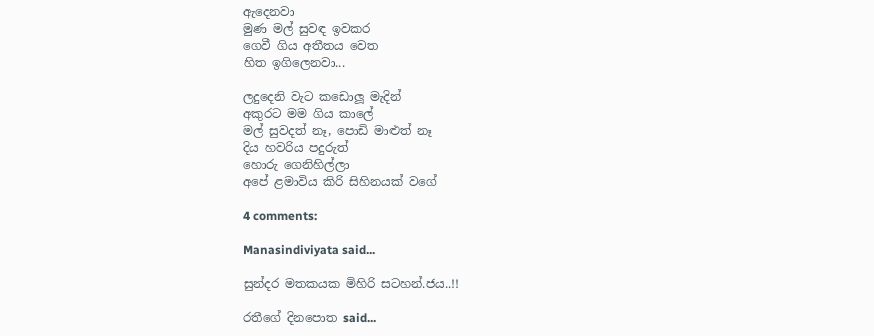ඇදෙනවා
මුණ මල් සුවඳ ඉවකර
ගෙවී ගිය අතීතය වෙත
හිත ඉගිලෙනවා...

ලදුදෙනි වැට කඩොලූ මැදින්
අකුරට මම ගිය කාලේ
මල් සුවදත් නෑ, පොඩි මාළුත් නෑ
දිය හවරිය පදුරුත්
හොරු ගෙනිහිල්ලා
අපේ ළමාවිය කිරි සිහිනයක් වගේ

4 comments:

Manasindiviyata said...

සුන්දර මතකයක මිහිරි සටහන්.ජය..!!

රතීගේ දිනපොත said...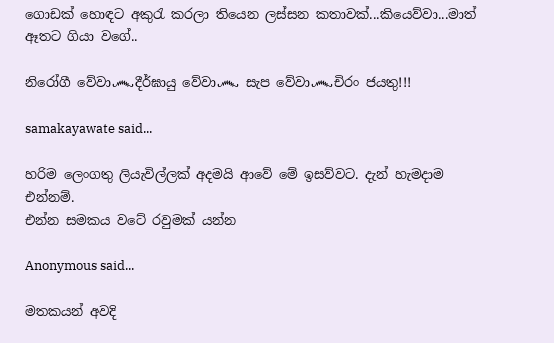ගොඩක් හොඳට අකුරැ කරලා තියෙන ලස්සන කතාවක්...කියෙව්වා...මාත් ඈතට ගියා වගේ..

නිරෝගී වේවා෴දීර්ඝායු වේවා෴ සැප වේවා෴චිරං ජයතු!!!

samakayawate said...

හරිම ලෙංගතු ලියැවිල්ලක් අදමයි ආවේ මේ ඉසව්වට. දැන් හැමදාම එන්නම්.
එන්න සමකය වටේ රවුමක් යන්න

Anonymous said...

මතකයන් අවදි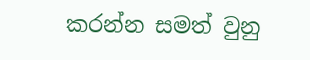කරන්න සමත් වුනු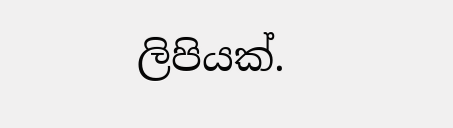ලිපියක්.